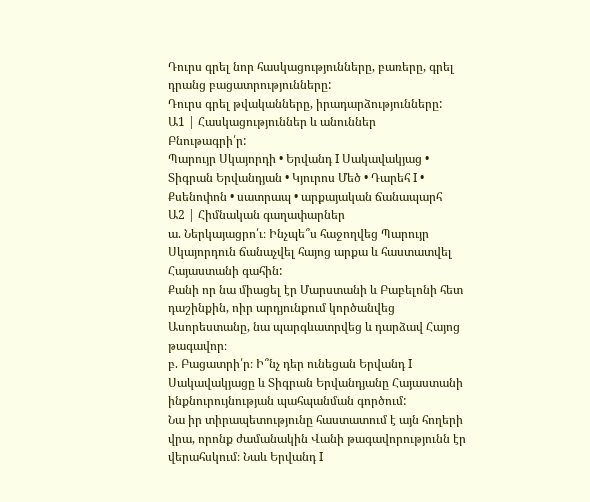Դուրս գրել նոր հասկացությունները, բառերը, գրել դրանց բացատրությունները:
Դուրս գրել թվականները, իրադարձությունները:
Ա1 | Հասկացություններ և անուններ
Բնութագրի՛ր:
Պարույր Սկայորդի • Երվանդ I Սակավակյաց • Տիգրան Երվանդյան • Կյուրոս Մեծ • Դարեհ I • Քսենոփոն • սատրապ • արքայական ճանապարհ
Ա2 | Հիմնական գաղափարներ
ա. Ներկայացրո՛ւ։ Ինչպե՞ս հաջողվեց Պարույր Սկայորդուն ճանաչվել հայոց արքա և հաստատվել Հայաստանի գահին:
Քանի որ նա միացել էր Մարստանի և Բաբելոնի հետ դաշինքին, ոիր արդյունքում կործանվեց Ասորեստանը, նա պարգևատրվեց և դարձավ Հայոց թագավոր։
բ. Բացատրի՛ր։ Ի՞նչ դեր ունեցան Երվանդ I Սակավակյացը և Տիգրան Երվանդյանը Հայաստանի ինքնուրույնության պահպանման գործում:
Նա իր տիրապետությունը հաստատում է այն հողերի վրա, որոնք ժամանակին Վանի թագավորությունն էր վերահսկում։ Նաև Երվանդ I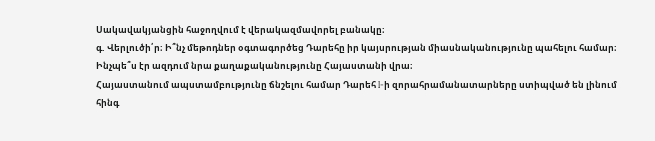Սակավակյանցին հաջողվում է վերակազմավորել բանակը։
գ. Վերլուծի՛ր։ Ի՞նչ մեթոդներ օգտագործեց Դարեհը իր կայսրության միասնականությունը պահելու համար։ Ինչպե՞ս էր ազդում նրա քաղաքականությունը Հայաստանի վրա։
Հայաստանում ապստամբությունը ճնշելու համար Դարեհ I-ի զորահրամանատարները ստիպված են լինում հինգ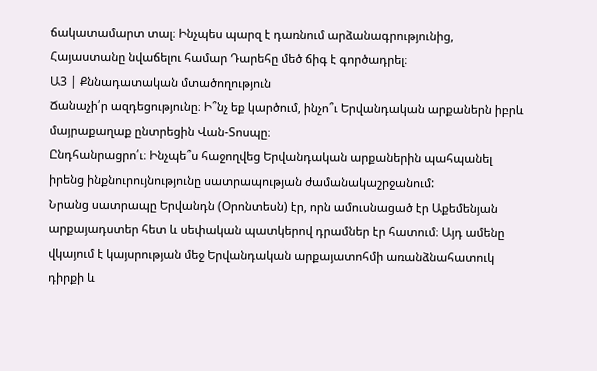ճակատամարտ տալ։ Ինչպես պարզ է դառնում արձանագրությունից, Հայաստանը նվաճելու համար Դարեհը մեծ ճիգ է գործադրել։
Ա3 | Քննադատական մտածողություն
Ճանաչի՛ր ազդեցությունը։ Ի՞նչ եք կարծում, ինչո՞ւ Երվանդական արքաներն իբրև մայրաքաղաք ընտրեցին Վան-Տոսպը։
Ընդհանրացրո՛ւ։ Ինչպե՞ս հաջողվեց Երվանդական արքաներին պահպանել իրենց ինքնուրույնությունը սատրապության ժամանակաշրջանում:
Նրանց սատրապը Երվանդն (Օրոնտեսն) էր, որն ամուսնացած էր Աքեմենյան արքայադստեր հետ և սեփական պատկերով դրամներ էր հատում։ Այդ ամենը վկայում է կայսրության մեջ Երվանդական արքայատոհմի առանձնահատուկ դիրքի և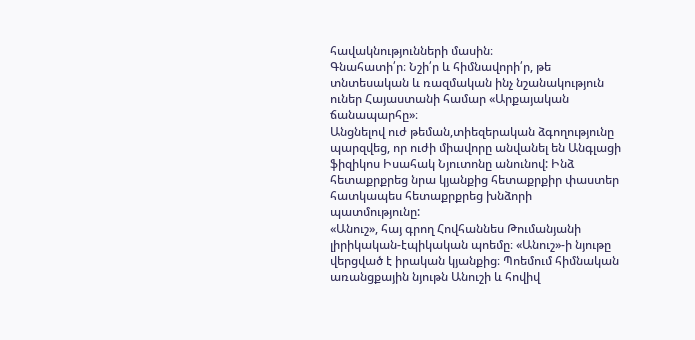հավակնությունների մասին։
Գնահատի՛ր։ Նշի՛ր և հիմնավորի՛ր, թե տնտեսական և ռազմական ինչ նշանակություն ուներ Հայաստանի համար «Արքայական ճանապարհը»։
Անցնելով ուժ թեման,տիեզերական ձգողությունը պարզվեց, որ ուժի միավորը անվանել են Անգլացի ֆիզիկոս Իսահակ Նյուտոնը անունով: Ինձ հետաքրքրեց նրա կյանքից հետաքրքիր փաստեր հատկապես հետաքրքրեց խնձորի պատմությունը:
«Անուշ», հայ գրող Հովհաննես Թումանյանի լիրիկական-էպիկական պոեմը։ «Անուշ»-ի նյութը վերցված է իրական կյանքից։ Պոեմում հիմնական առանցքային նյութն Անուշի և հովիվ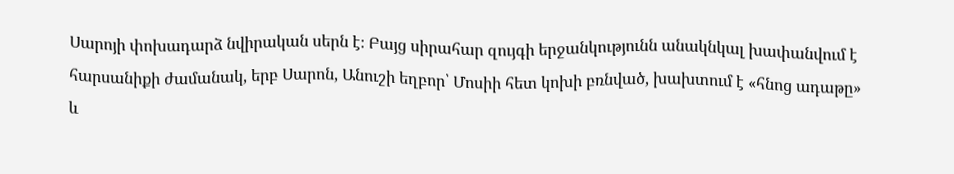Սարոյի փոխադարձ նվիրական սերն է։ Բայց սիրահար զույգի երջանկությունն անակնկալ խափանվում է հարսանիքի ժամանակ, երբ Սարոն, Անուշի եղբոր՝ Մոսիի հետ կոխի բռնված, խախտում է «հնոց ադաթը» և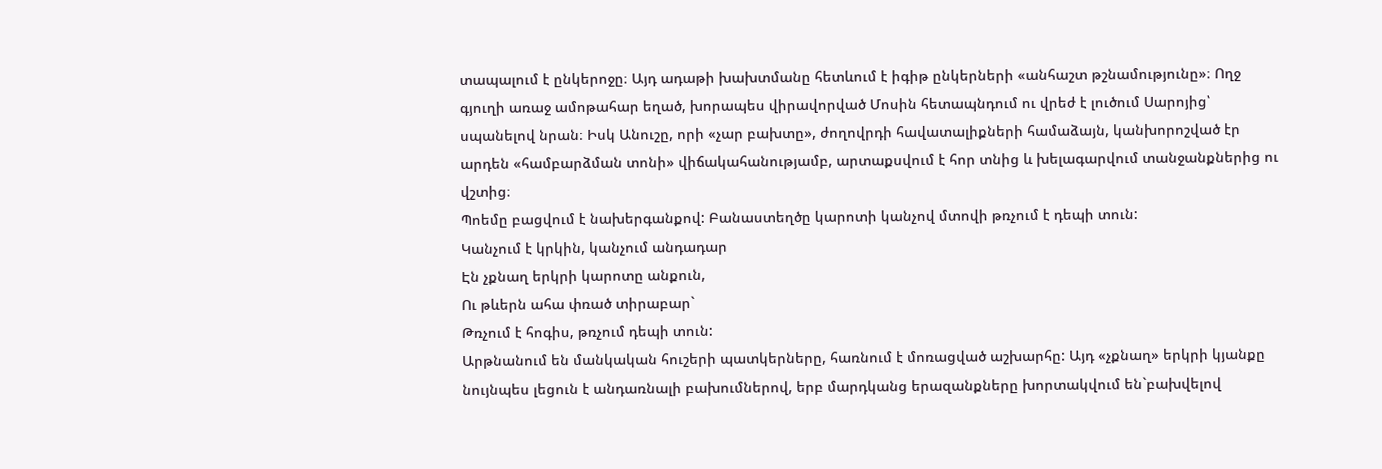տապալում է ընկերոջը։ Այդ ադաթի խախտմանը հետևում է իգիթ ընկերների «անհաշտ թշնամությունը»։ Ողջ գյուղի առաջ ամոթահար եղած, խորապես վիրավորված Մոսին հետապնդում ու վրեժ է լուծում Սարոյից՝ սպանելով նրան։ Իսկ Անուշը, որի «չար բախտը», ժողովրդի հավատալիքների համաձայն, կանխորոշված էր արդեն «համբարձման տոնի» վիճակահանությամբ, արտաքսվում է հոր տնից և խելագարվում տանջանքներից ու վշտից։
Պոեմը բացվում է նախերգանքով: Բանաստեղծը կարոտի կանչով մտովի թռչում է դեպի տուն:
Կանչում է կրկին, կանչում անդադար
Էն չքնաղ երկրի կարոտը անքուն,
Ու թևերն ահա փռած տիրաբար`
Թռչում է հոգիս, թռչում դեպի տուն:
Արթնանում են մանկական հուշերի պատկերները, հառնում է մոռացված աշխարհը: Այդ «չքնաղ» երկրի կյանքը նույնպես լեցուն է անդառնալի բախումներով, երբ մարդկանց երազանքները խորտակվում են`բախվելով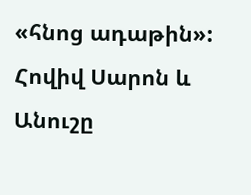«հնոց ադաթին»:
Հովիվ Սարոն և Անուշը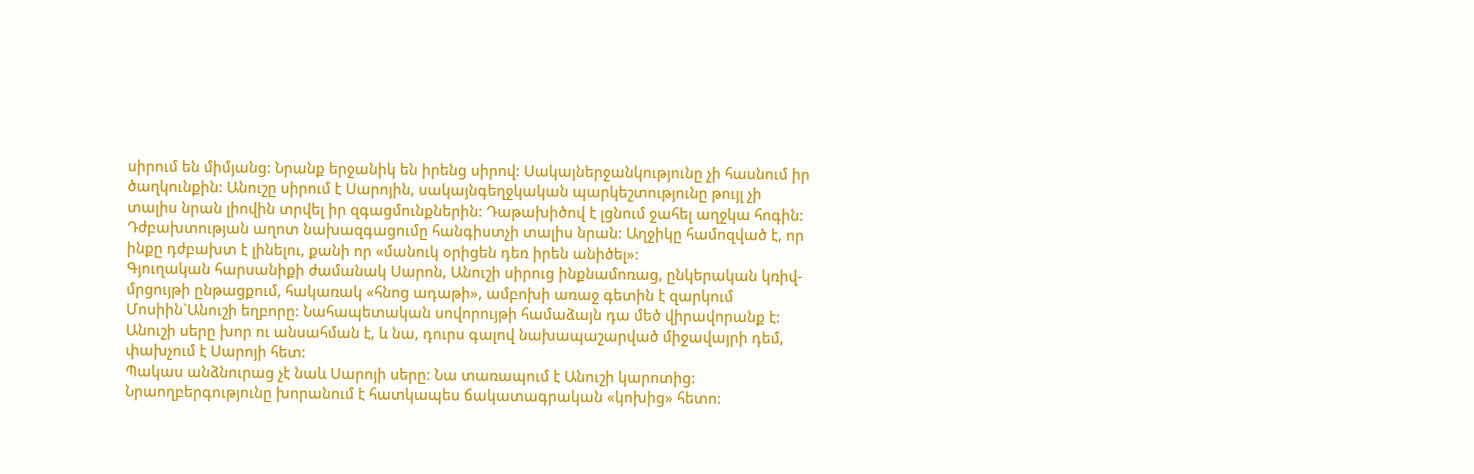սիրում են միմյանց: Նրանք երջանիկ են իրենց սիրով: Սակայներջանկությունը չի հասնում իր ծաղկունքին: Անուշը սիրում է Սարոյին, սակայնգեղջկական պարկեշտությունը թույլ չի տալիս նրան լիովին տրվել իր զգացմունքներին: Դաթախիծով է լցնում ջահել աղջկա հոգին: Դժբախտության աղոտ նախազգացումը հանգիստչի տալիս նրան: Աղջիկը համոզված է, որ ինքը դժբախտ է լինելու, քանի որ «մանուկ օրիցեն դեռ իրեն անիծել»:
Գյուղական հարսանիքի ժամանակ Սարոն, Անուշի սիրուց ինքնամոռաց, ընկերական կռիվ-մրցույթի ընթացքում, հակառակ «հնոց ադաթի», ամբոխի առաջ գետին է զարկում Մոսիին`Անուշի եղբորը: Նահապետական սովորույթի համաձայն դա մեծ վիրավորանք է:
Անուշի սերը խոր ու անսահման է, և նա, դուրս գալով նախապաշարված միջավայրի դեմ, փախչում է Սարոյի հետ:
Պակաս անձնուրաց չէ նաև Սարոյի սերը: Նա տառապում է Անուշի կարոտից: Նրաողբերգությունը խորանում է հատկապես ճակատագրական «կոխից» հետո: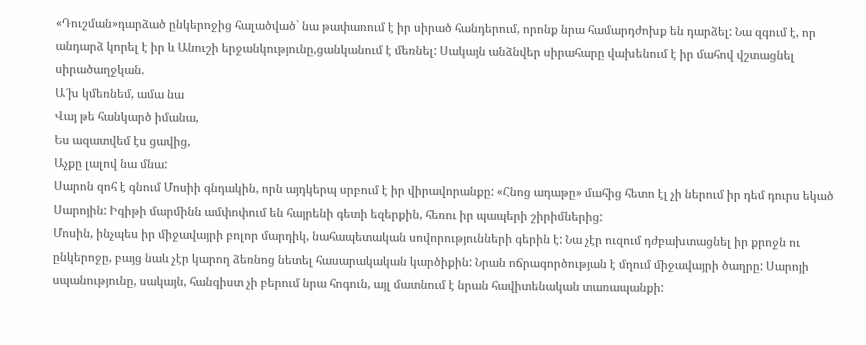«Դուշման»դարձած ընկերոջից հալածված` նա թափառում է իր սիրած հանդերում, որոնք նրա համարդժոխք են դարձել: Նա զգում է, որ անդարձ կորել է իր և Անուշի երջանկությունը,ցանկանում է մեռնել: Սակայն անձնվեր սիրահարը վախենում է իր մահով վշտացնել սիրածաղջկան.
Ա՜խ կմեռնեմ, ամա նա
Վայ թե հանկարծ իմանա,
Ես ազատվեմ էս ցավից,
Աչքը լալով նա մնա:
Սարոն զոհ է գնում Մոսիի գնդակին, որն այդկերպ սրբում է իր վիրավորանքը: «Հնոց ադաթը» մահից հետո էլ չի ներում իր դեմ դուրս եկած Սարոյին: Իգիթի մարմինն ամփոփում են հայրենի գետի եզերքին, հեռու իր պապերի շիրիմներից:
Մոսին, ինչպես իր միջավայրի բոլոր մարդիկ, նահապետական սովորությունների գերին է: Նա չէր ուզում դժբախտացնել իր քրոջն ու ընկերոջը, բայց նաև չէր կարող ձեռնոց նետել հասարակական կարծիքին: Նրան ոճրագործության է մղում միջավայրի ծաղրը: Սարոյի սպանությունը, սակայն, հանգիստ չի բերում նրա հոգուն, այլ մատնում է նրան հավիտենական տառապանքի: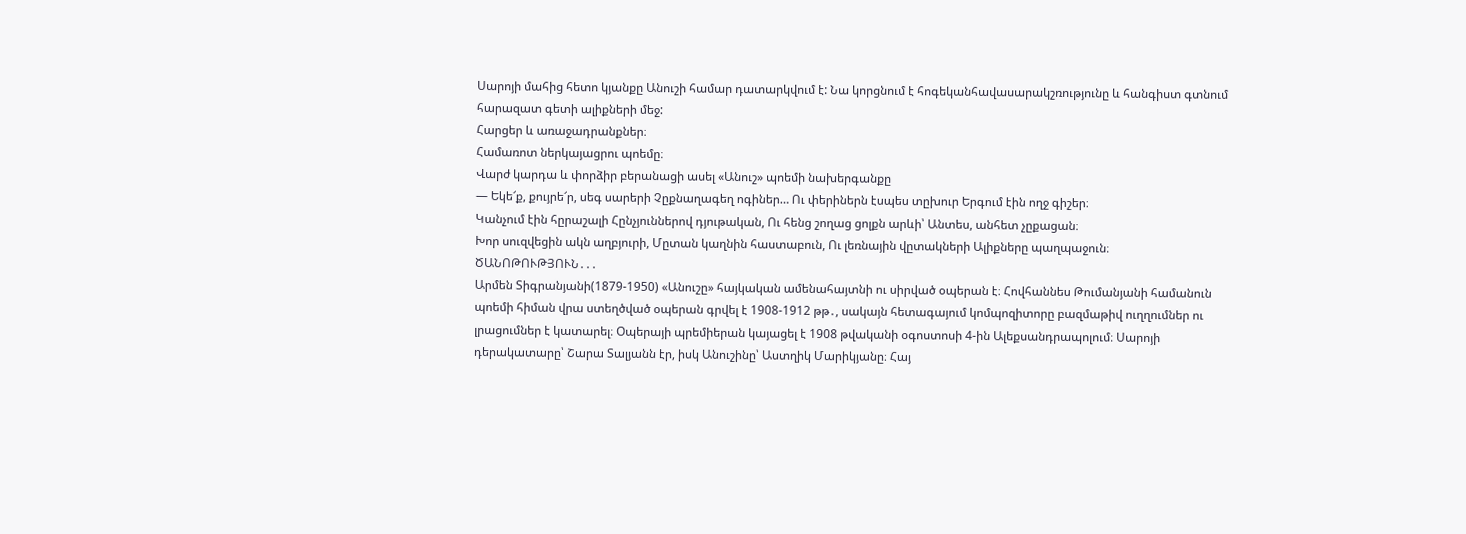Սարոյի մահից հետո կյանքը Անուշի համար դատարկվում է: Նա կորցնում է հոգեկանհավասարակշռությունը և հանգիստ գտնում հարազատ գետի ալիքների մեջ:
Հարցեր և առաջադրանքներ։
Համառոտ ներկայացրու պոեմը։
Վարժ կարդա և փորձիր բերանացի ասել «Անուշ» պոեմի նախերգանքը
— Եկե՜ք, քույրե՜ր, սեգ սարերի Չըքնաղագեղ ոգիներ… Ու փերիներն էսպես տըխուր Երգում էին ողջ գիշեր։
Կանչում էին հըրաշալի Հընչյուններով դյութական, Ու հենց շողաց ցոլքն արևի՝ Անտես, անհետ չըքացան։
Խոր սուզվեցին ակն աղբյուրի, Մըտան կաղնին հաստաբուն, Ու լեռնային վըտակների Ալիքները պաղպաջուն։
ԾԱՆՈԹՈՒԹՅՈՒՆ․․․
Արմեն Տիգրանյանի(1879-1950) «Անուշը» հայկական ամենահայտնի ու սիրված օպերան է։ Հովհաննես Թումանյանի համանուն պոեմի հիման վրա ստեղծված օպերան գրվել է 1908-1912 թթ․, սակայն հետագայում կոմպոզիտորը բազմաթիվ ուղղումներ ու լրացումներ է կատարել։ Օպերայի պրեմիերան կայացել է 1908 թվականի օգոստոսի 4-ին Ալեքսանդրապոլում։ Սարոյի դերակատարը՝ Շարա Տալյանն էր, իսկ Անուշինը՝ Աստղիկ Մարիկյանը։ Հայ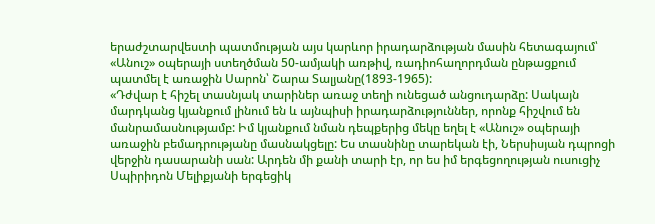երաժշտարվեստի պատմության այս կարևոր իրադարձության մասին հետագայում՝ «Անուշ» օպերայի ստեղծման 50-ամյակի առթիվ, ռադիոհաղորդման ընթացքում պատմել է առաջին Սարոն՝ Շարա Տալյանը(1893-1965):
«Դժվար է հիշել տասնյակ տարիներ առաջ տեղի ունեցած անցուդարձը: Սակայն մարդկանց կյանքում լինում են և այնպիսի իրադարձություններ, որոնք հիշվում են մանրամասնությամբ: Իմ կյանքում նման դեպքերից մեկը եղել է «Անուշ» օպերայի առաջին բեմադրությանը մասնակցելը: Ես տասնինը տարեկան էի, Ներսիսյան դպրոցի վերջին դասարանի սան: Արդեն մի քանի տարի էր, որ ես իմ երգեցողության ուսուցիչ Սպիրիդոն Մելիքյանի երգեցիկ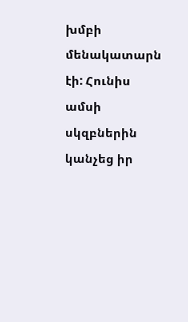խմբի մենակատարն էի: Հունիս ամսի սկզբներին կանչեց իր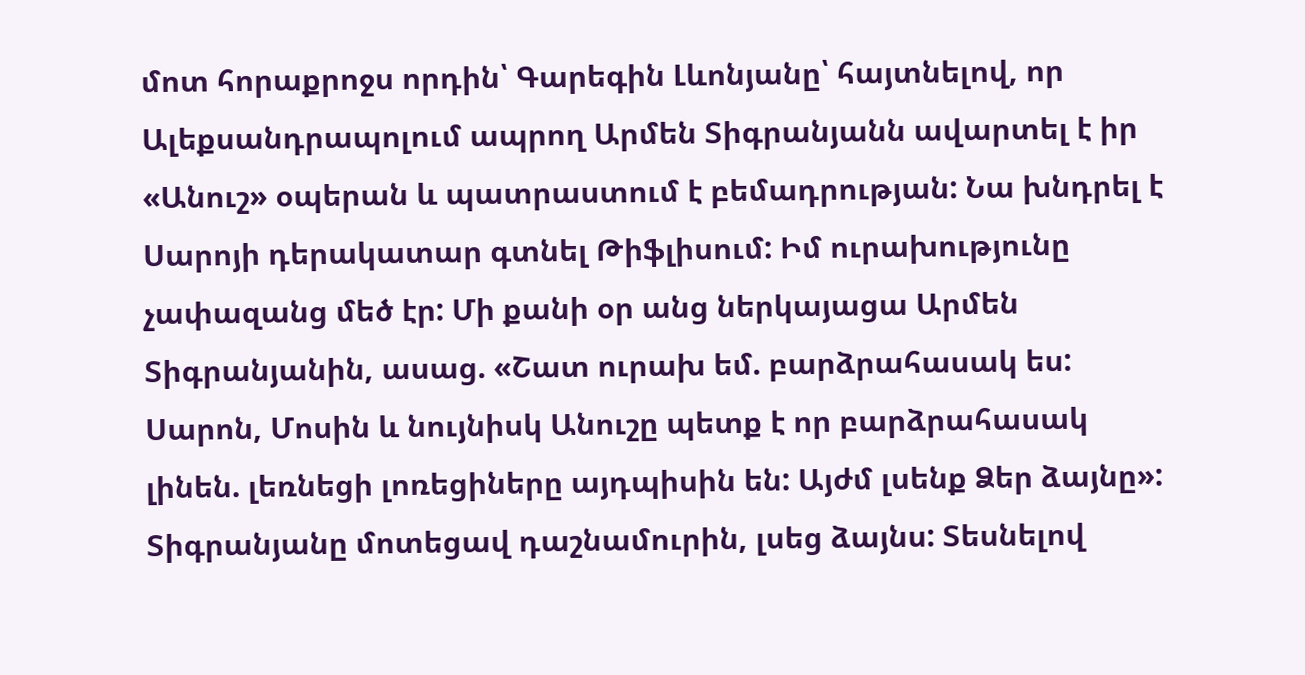մոտ հորաքրոջս որդին՝ Գարեգին Լևոնյանը՝ հայտնելով, որ Ալեքսանդրապոլում ապրող Արմեն Տիգրանյանն ավարտել է իր «Անուշ» օպերան և պատրաստում է բեմադրության: Նա խնդրել է Սարոյի դերակատար գտնել Թիֆլիսում: Իմ ուրախությունը չափազանց մեծ էր: Մի քանի օր անց ներկայացա Արմեն Տիգրանյանին, ասաց. «Շատ ուրախ եմ. բարձրահասակ ես: Սարոն, Մոսին և նույնիսկ Անուշը պետք է որ բարձրահասակ լինեն. լեռնեցի լոռեցիները այդպիսին են: Այժմ լսենք Ձեր ձայնը»: Տիգրանյանը մոտեցավ դաշնամուրին, լսեց ձայնս: Տեսնելով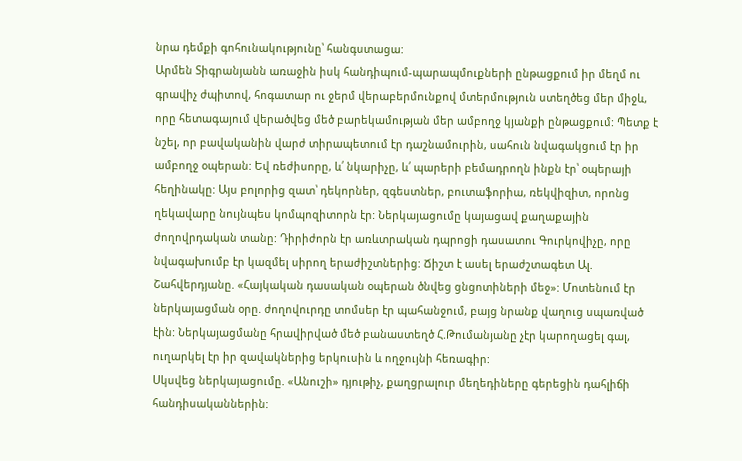նրա դեմքի գոհունակությունը՝ հանգստացա:
Արմեն Տիգրանյանն առաջին իսկ հանդիպում-պարապմուքների ընթացքում իր մեղմ ու գրավիչ ժպիտով, հոգատար ու ջերմ վերաբերմունքով մտերմություն ստեղծեց մեր միջև, որը հետագայում վերածվեց մեծ բարեկամության մեր ամբողջ կյանքի ընթացքում: Պետք է նշել, որ բավականին վարժ տիրապետում էր դաշնամուրին, սահուն նվագակցում էր իր ամբողջ օպերան: Եվ ռեժիսորը, և՛ նկարիչը, և՛ պարերի բեմադրողն ինքն էր՝ օպերայի հեղինակը: Այս բոլորից զատ՝ դեկորներ, զգեստներ, բուտաֆորիա, ռեկվիզիտ, որոնց ղեկավարը նույնպես կոմպոզիտորն էր: Ներկայացումը կայացավ քաղաքային ժողովրդական տանը: Դիրիժորն էր առևտրական դպրոցի դասատու Գուրկովիչը, որը նվագախումբ էր կազմել սիրող երաժիշտներից: Ճիշտ է ասել երաժշտագետ Ալ. Շահվերդյանը. «Հայկական դասական օպերան ծնվեց ցնցոտիների մեջ»: Մոտենում էր ներկայացման օրը. ժողովուրդը տոմսեր էր պահանջում, բայց նրանք վաղուց սպառված էին: Ներկայացմանը հրավիրված մեծ բանաստեղծ Հ.Թումանյանը չէր կարողացել գալ, ուղարկել էր իր զավակներից երկուսին և ողջույնի հեռագիր:
Սկսվեց ներկայացումը. «Անուշի» դյութիչ, քաղցրալուր մեղեդիները գերեցին դահլիճի հանդիսականներին: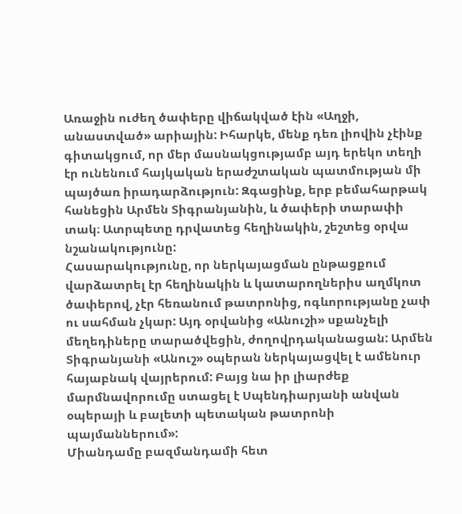Առաջին ուժեղ ծափերը վիճակված էին «Աղջի, անաստված» արիային: Իհարկե, մենք դեռ լիովին չէինք գիտակցում, որ մեր մասնակցությամբ այդ երեկո տեղի էր ունենում հայկական երաժշտական պատմության մի պայծառ իրադարձություն: Զգացինք, երբ բեմահարթակ հանեցին Արմեն Տիգրանյանին, և ծափերի տարափի տակ։ Ատրպետը դրվատեց հեղինակին, շեշտեց օրվա նշանակությունը:
Հասարակությունը, որ ներկայացման ընթացքում վարձատրել էր հեղինակին և կատարողներիս աղմկոտ ծափերով, չէր հեռանում թատրոնից, ոգևորությանը չափ ու սահման չկար: Այդ օրվանից «Անուշի» սքանչելի մեղեդիները տարածվեցին, ժողովրդականացան: Արմեն Տիգրանյանի «Անուշ» օպերան ներկայացվել է ամենուր հայաբնակ վայրերում: Բայց նա իր լիարժեք մարմնավորումը ստացել է Սպենդիարյանի անվան օպերայի և բալետի պետական թատրոնի պայմաններում»:
Միանդամը բազմանդամի հետ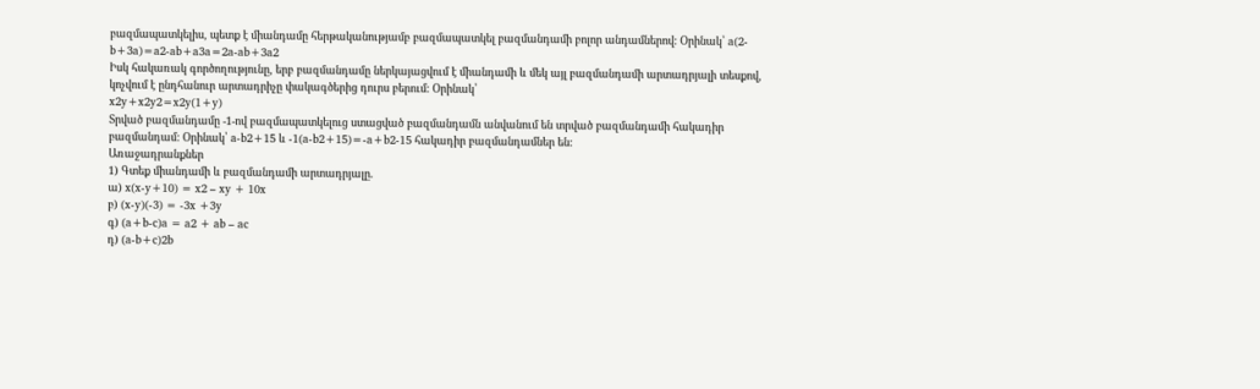բազմապատկելիս, պետք է միանդամը հերթականությամբ բազմապատկել բազմանդամի բոլոր անդամներով: Օրինակ՝ a(2-b+3a)=a2-ab+a3a=2a-ab+3a2
Իսկ հակառակ գործողությունը, երբ բազմանդամը ներկայացվում է միանդամի և մեկ այլ բազմանդամի արտադրյալի տեսքով, կոչվում է ընդհանուր արտադրիչը փակագծերից դուրս բերում: Օրինակ՝
x2y+x2y2=x2y(1+y)
Տրված բազմանդամը -1-ով բազմապատկելուց ստացված բազմանդամն անվանում են տրված բազմանդամի հակադիր բազմանդամ: Օրինակ՝ a-b2+15 և -1(a-b2+15)=-a+b2-15 հակադիր բազմանդամներ են:
Առաջադրանքներ
1) Գտեք միանդամի և բազմանդամի արտադրյալը.
ա) x(x-y+10) = x2 – xy + 10x
բ) (x-y)(-3) = -3x +3y
գ) (a+b-c)a = a2 + ab – ac
դ) (a-b+c)2b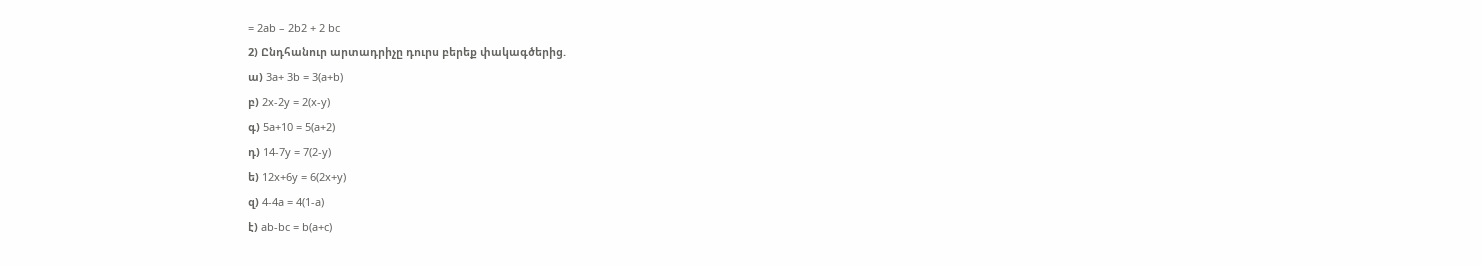= 2ab – 2b2 + 2 bc
2) Ընդհանուր արտադրիչը դուրս բերեք փակագծերից.
ա) 3a+ 3b = 3(a+b)
բ) 2x-2y = 2(x-y)
գ) 5a+10 = 5(a+2)
դ) 14-7y = 7(2-y)
ե) 12x+6y = 6(2x+y)
զ) 4-4a = 4(1-a)
է) ab-bc = b(a+c)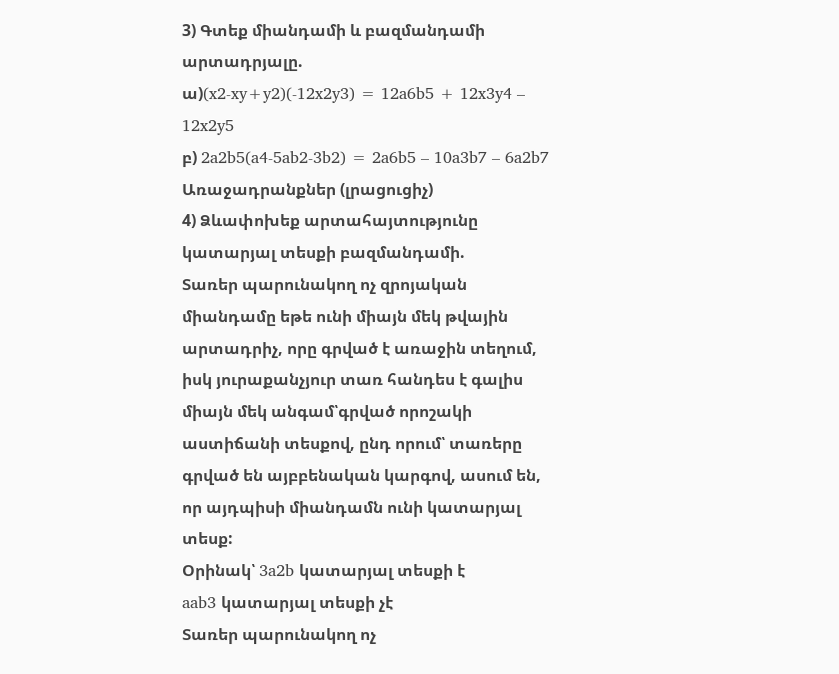3) Գտեք միանդամի և բազմանդամի արտադրյալը.
ա)(x2-xy+y2)(-12x2y3) = 12a6b5 + 12x3y4 – 12x2y5
բ) 2a2b5(a4-5ab2-3b2) = 2a6b5 – 10a3b7 – 6a2b7
Առաջադրանքներ (լրացուցիչ)
4) Ձևափոխեք արտահայտությունը կատարյալ տեսքի բազմանդամի.
Տառեր պարունակող ոչ զրոյական միանդամը եթե ունի միայն մեկ թվային արտադրիչ, որը գրված է առաջին տեղում, իսկ յուրաքանչյուր տառ հանդես է գալիս միայն մեկ անգամ՝գրված որոշակի աստիճանի տեսքով, ընդ որում՝ տառերը գրված են այբբենական կարգով, ասում են, որ այդպիսի միանդամն ունի կատարյալ տեսք:
Օրինակ՝ 3a2b կատարյալ տեսքի է
aab3 կատարյալ տեսքի չէ
Տառեր պարունակող ոչ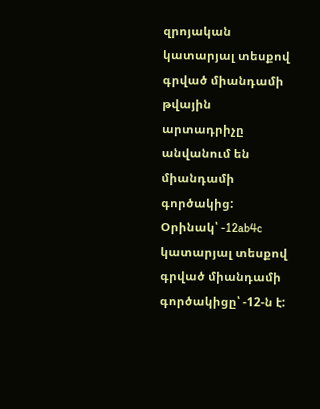զրոյական կատարյալ տեսքով գրված միանդամի թվային արտադրիչը անվանում են միանդամի գործակից:
Օրինակ՝ -12ab4c կատարյալ տեսքով գրված միանդամի գործակիցը՝ -12-ն է: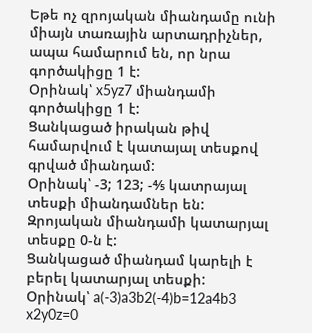Եթե ոչ զրոյական միանդամը ունի միայն տառային արտադրիչներ, ապա համարում են, որ նրա գործակիցը 1 է:
Օրինակ՝ x5yz7 միանդամի գործակիցը 1 է:
Ցանկացած իրական թիվ համարվում է կատայալ տեսքով գրված միանդամ:
Օրինակ՝ -3; 123; -⅘ կատրայալ տեսքի միանդամներ են:
Զրոյական միանդամի կատարյալ տեսքը 0-ն է:
Ցանկացած միանդամ կարելի է բերել կատարյալ տեսքի:
Օրինակ՝ a(-3)a3b2(-4)b=12a4b3
x2y0z=0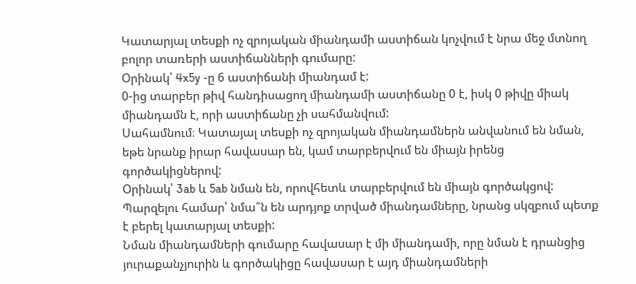Կատարյալ տեսքի ոչ զրոյական միանդամի աստիճան կոչվում է նրա մեջ մտնող բոլոր տառերի աստիճանների գումարը:
Օրինակ՝ 4x5y -ը 6 աստիճանի միանդամ է:
0-ից տարբեր թիվ հանդիսացող միանդամի աստիճանը 0 է, իսկ 0 թիվը միակ միանդամն է, որի աստիճանը չի սահմանվում:
Սահամնում։ Կատայալ տեսքի ոչ զրոյական միանդամներն անվանում են նման, եթե նրանք իրար հավասար են, կամ տարբերվում են միայն իրենց գործակիցներով:
Օրինակ՝ 3ab և 5ab նման են, որովհետև տարբերվում են միայն գործակցով:
Պարզելու համար՝ նմա՞ն են արդյոք տրված միանդամները, նրանց սկզբում պետք է բերել կատարյալ տեսքի:
Նման միանդամների գումարը հավասար է մի միանդամի, որը նման է դրանցից յուրաքանչյուրին և գործակիցը հավասար է այդ միանդամների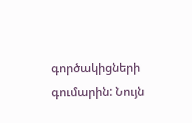գործակիցների գումարին: Նույն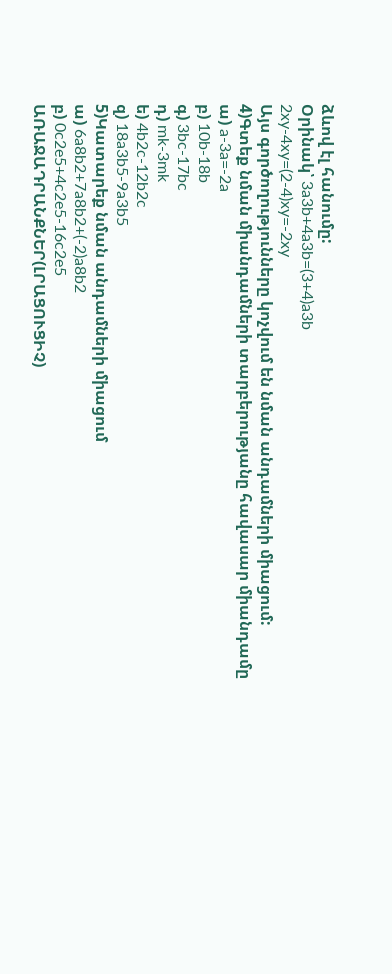ձևով էլ հանումը:
Օրինակ՝ 3a3b+4a3b=(3+4)a3b
2xy-4xy=(2-4)xy=-2xy
Այս գործողությունները կոչվում են նման անդամների միացում:
4)Գտեք նման միանդամների տարբերությանը հավասար միանդամը
ա) a-3a=-2a
բ) 10b-18b
գ) 3bc-17bc
դ) mk-3mk
ե) 4b2c-12b2c
զ) 18a3b5-9a3b5
5)Կատարեք նման անդամների միացում
ա) 6a8b2+7a8b2+(-2)a8b2
բ) 0c2e5+4c2e5-16c2e5
ԱՌԱՋԱԴՐԱՆՔՆԵՐ(ԼՐԱՑՈՒՑԻՉ)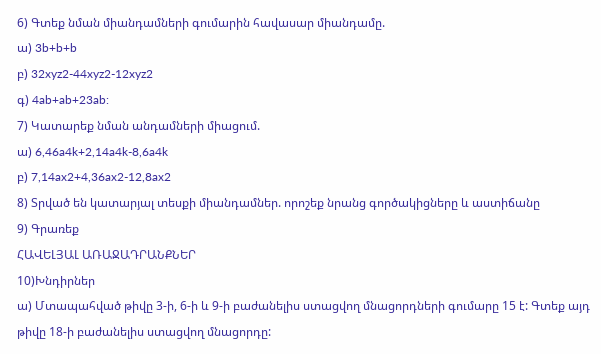6) Գտեք նման միանդամների գումարին հավասար միանդամը.
ա) 3b+b+b
բ) 32xyz2-44xyz2-12xyz2
գ) 4ab+ab+23ab:
7) Կատարեք նման անդամների միացում.
ա) 6,46a4k+2,14a4k-8,6a4k
բ) 7,14ax2+4,36ax2-12,8ax2
8) Տրված են կատարյալ տեսքի միանդամներ. որոշեք նրանց գործակիցները և աստիճանը
9) Գրառեք
ՀԱՎԵԼՅԱԼ ԱՌԱՋԱԴՐԱՆՔՆԵՐ
10)Խնդիրներ
ա) Մտապահված թիվը 3-ի, 6-ի և 9-ի բաժանելիս ստացվող մնացորդների գումարը 15 է: Գտեք այդ թիվը 18-ի բաժանելիս ստացվող մնացորդը: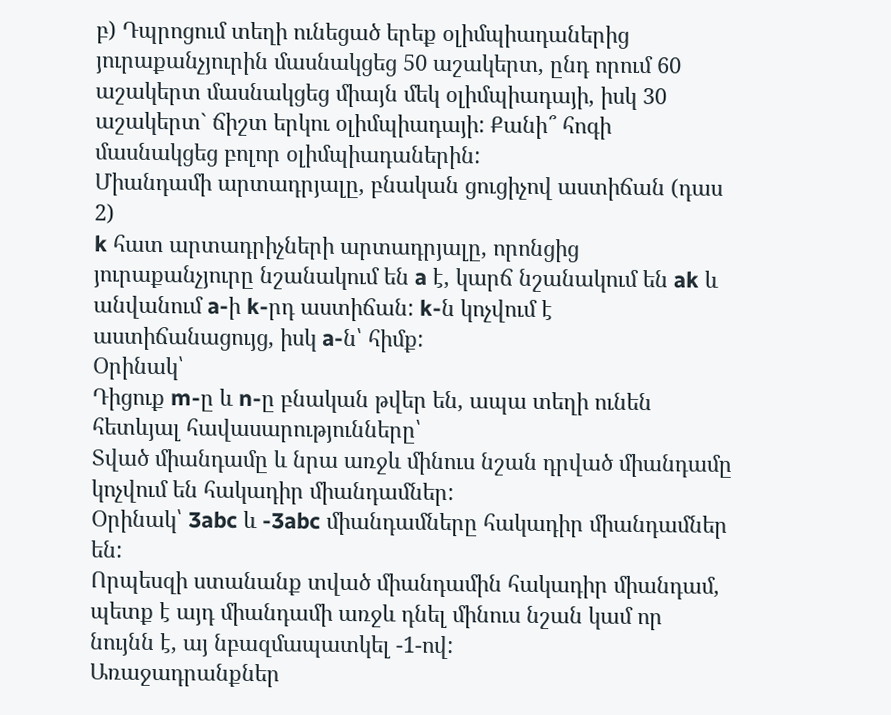բ) Դպրոցում տեղի ունեցած երեք օլիմպիադաներից յուրաքանչյուրին մասնակցեց 50 աշակերտ, ընդ որում 60 աշակերտ մասնակցեց միայն մեկ օլիմպիադայի, իսկ 30 աշակերտ` ճիշտ երկու օլիմպիադայի: Քանի՞ հոգի մասնակցեց բոլոր օլիմպիադաներին:
Միանդամի արտադրյալը, բնական ցուցիչով աստիճան (դաս 2)
k հատ արտադրիչների արտադրյալը, որոնցից յուրաքանչյուրը նշանակում են a է, կարճ նշանակում են ak և անվանում a-ի k-րդ աստիճան: k-ն կոչվում է աստիճանացույց, իսկ a-ն՝ հիմք:
Օրինակ՝
Դիցուք m-ը և n-ը բնական թվեր են, ապա տեղի ունեն հետևյալ հավասարությունները՝
Տված միանդամը և նրա առջև մինուս նշան դրված միանդամը կոչվում են հակադիր միանդամներ:
Օրինակ՝ 3abc և -3abc միանդամները հակադիր միանդամներ են:
Որպեսզի ստանանք տված միանդամին հակադիր միանդամ, պետք է այդ միանդամի առջև դնել մինուս նշան կամ որ նույնն է, այ նբազմապատկել -1-ով:
Առաջադրանքներ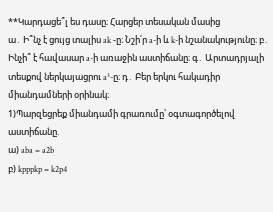**Կարդացե՞լ ես դասը։ Հարցեր տեսական մասից
ա․ Ի՞նչ է ցույց տալիս ak -ը։ Նշի՛ր a-ի և k-ի նշանակությունը։ բ․ Ինչի՞ է հավասար a-ի առաջին աստիճանը։ գ․ Արտադրյալի տեսքով ներկայացրու a³-ը։ դ․ Բեր երկու հակադիր միանդամների օրինակ։
1)Պարզեցրեք միանդամի գրառումը՝ օգտագործելով աստիճանը.
ա) aba = a2b
բ) kpppkp = k2p4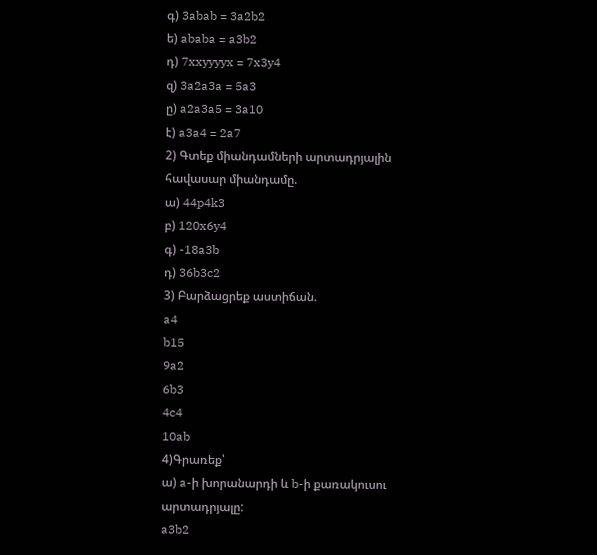գ) 3abab = 3a2b2
ե) ababa = a3b2
դ) 7xxyyyyx = 7x3y4
զ) 3a2a3a = 5a3
ը) a2a3a5 = 3a10
է) a3a4 = 2a7
2) Գտեք միանդամների արտադրյալին հավասար միանդամը.
ա) 44p4k3
բ) 120x6y4
գ) -18a3b
դ) 36b3c2
3) Բարձացրեք աստիճան.
a4
b15
9a2
6b3
4c4
10ab
4)Գրառեք՝
ա) a-ի խորանարդի և b-ի քառակուսու արտադրյալը:
a3b2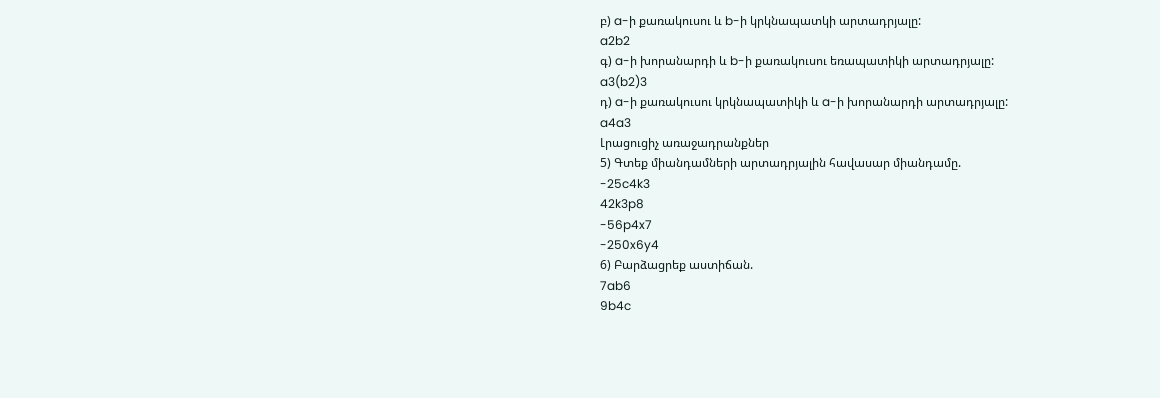բ) a-ի քառակուսու և b-ի կրկնապատկի արտադրյալը:
a2b2
գ) a-ի խորանարդի և b-ի քառակուսու եռապատիկի արտադրյալը:
a3(b2)3
դ) a-ի քառակուսու կրկնապատիկի և a-ի խորանարդի արտադրյալը:
a4a3
Լրացուցիչ առաջադրանքներ
5) Գտեք միանդամների արտադրյալին հավասար միանդամը.
-25c4k3
42k3p8
-56p4x7
-250x6y4
6) Բարձացրեք աստիճան.
7ab6
9b4c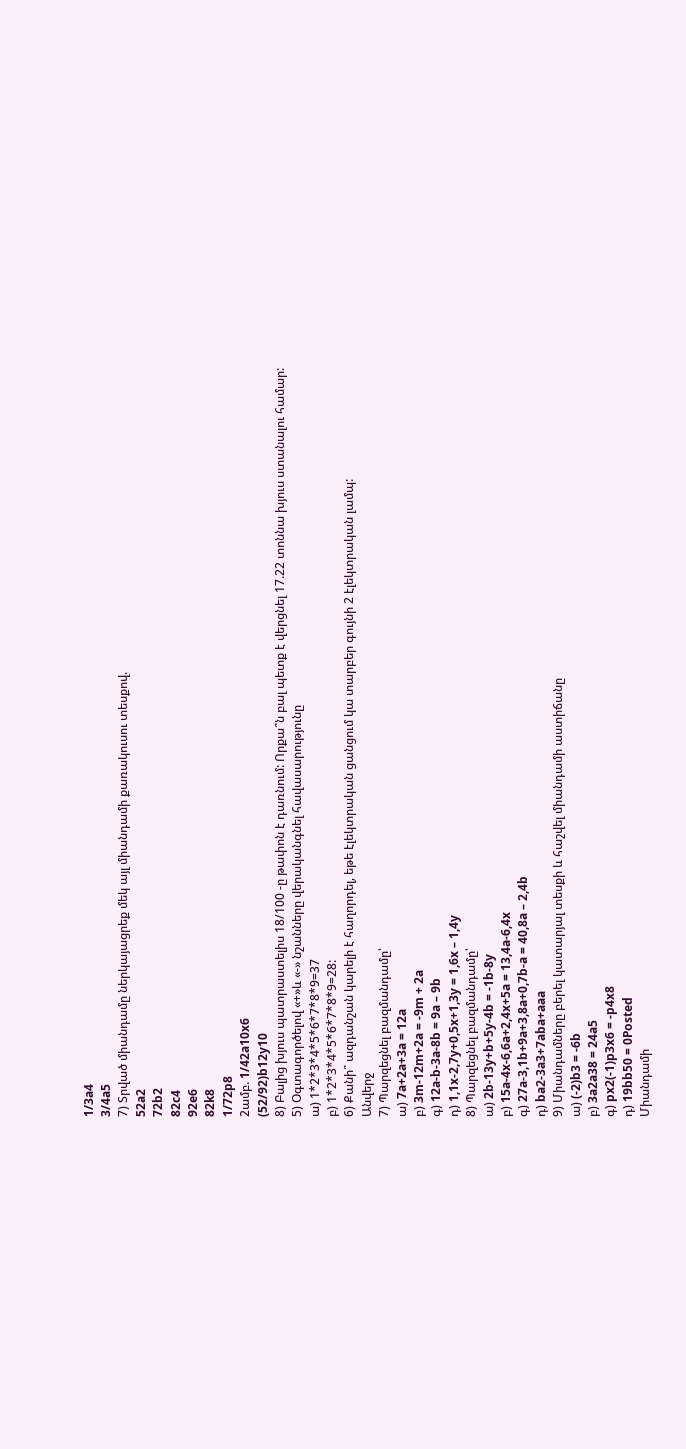1/3a4
3/4a5
7) Տրված միանդամը ներկայացրեք մեկ այլ միանդամի քառակուսու տեսքով.
52a2
72b2
82c4
92e6
82k8
1/72p8
2ամբ. 1/42a10x6
(52/92)b12y10
8) Բալից խյուս պատրաստելիս 18/100 -ը թափոն է դառնում: Որքա՞ն բալ պետք է վերցնել 17.22 տոննա խյուս ստանալու համար:
5) Օգտագործելով «+»և «-» նշանները վերականգնել հավասարությունը
ա) 1*2*3*4*5*6*7*8*9=37
բ) 1*2*3*4*5*6*7*8*9=28:
6) Քանի՞ ազդանշան կարելի է հաղորդել, եթե էլեկտրական ցանցում կա տարբեր գույնի 2 էլեկտրական լամպ:
Անվերջ
7) Պարզեցնել բազմանդամը՝
ա) 7a+2a+3a = 12a
բ) 3m-12m+2a = -9m + 2a
գ) 12a-b-3a-8b = 9a – 9b
դ) 1,1x-2,7y+0,5x+1,3y = 1,6x – 1,4y
8) Պարզեցնել բազմանդամը՝
ա) 2b-13y+b+5y-4b = -1b-8y
բ) 15a-4x-6,6a+2,4x+5a = 13,4a-6,4x
գ) 27a-3,1b+9a+3,8a+0,7b-a = 40,8a – 2,4b
դ) ba2-3a3+7aba+aaa
9) Միանդամները բերել կատարյալ տեսքի և հաշվել միանդամի աստիճանը
ա) (-2)b3 = -6b
բ) 3a2a38 = 24a5
գ) px2(-1)p3x6 = -p4x8
դ) 19bb50 = 0Posted
Միանդամի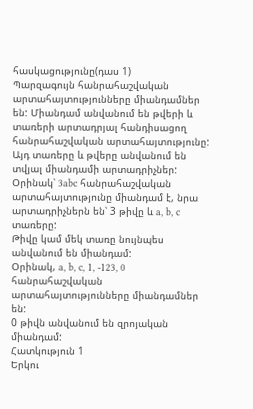հասկացությունը(դաս 1)
Պարզագույն հանրահաշվական արտահայտությունները միանդամներ են: Միանդամ անվանում են թվերի և տառերի արտադրյալ հանդիսացող հանրահաշվական արտահայտությունը: Այդ տառերը և թվերը անվանում են տվյալ միանդամի արտադրիչներ:
Օրինակ՝ 3abc հանրահաշվական արտահայտությունը միանդամ է, նրա արտադրիչներն են՝ 3 թիվը և a, b, c տառերը:
Թիվը կամ մեկ տառը նույնպես անվանում են միանդամ:
Օրինակ, a, b, c, 1, -123, 0 հանրահաշվական արտահայտությունները միանդամներ են:
0 թիվն անվանում են զրոյական միանդամ:
Հատկություն 1
Երկու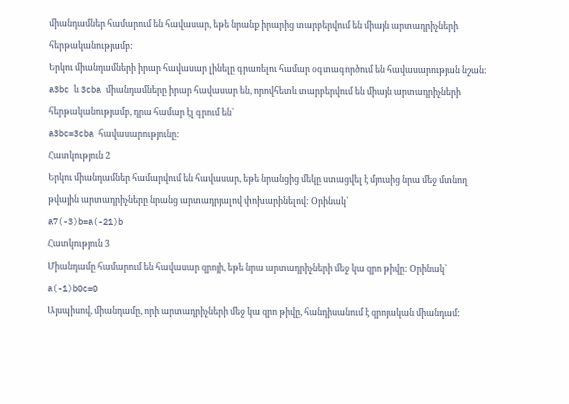միանդամներ համարում են հավասար, եթե նրանք իրարից տարբերվում են միայն արտադրիչների հերթականությամբ:
Երկու միանդամների իրար հավասար լինելը գրառելու համար օգտագործում են հավասարության նշան:
a3bc և 3cba միանդամները իրար հավասար են, որովհետև տարբերվում են միայն արտադրիչների հերթականությամբ, դրա համար էլ գրում են`
a3bc=3cba հավասարությունը:
Հատկություն 2
Երկու միանդամներ համարվում են հավասար, եթե նրանցից մեկը ստացվել է մյուսից նրա մեջ մտնող թվային արտադրիչները նրանց արտադրյալով փոխարինելով: Օրինակ՝
a7(-3)b=a(-21)b
Հատկություն 3
Միանդամը համարում են հավասար զրոյի, եթե նրա արտադրիչների մեջ կա զրո թիվը: Օրինակ՝
a(-1)b0c=0
Այսպիսով, միանդամը, որի արտադրիչների մեջ կա զրո թիվը, հանդիսանում է զրոյական միանդամ: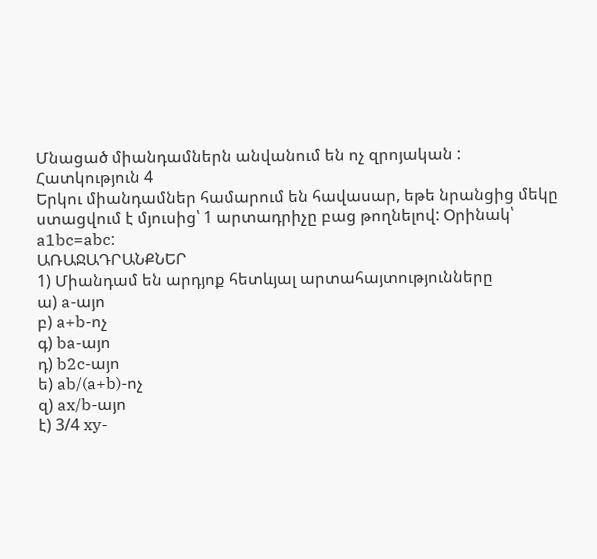Մնացած միանդամներն անվանում են ոչ զրոյական :
Հատկություն 4
Երկու միանդամներ համարում են հավասար, եթե նրանցից մեկը ստացվում է մյուսից՝ 1 արտադրիչը բաց թողնելով: Օրինակ՝
a1bc=abc:
ԱՌԱՋԱԴՐԱՆՔՆԵՐ
1) Միանդամ են արդյոք հետևյալ արտահայտությունները
ա) a-այո
բ) a+b-ոչ
գ) ba-այո
դ) b2c-այո
ե) ab/(a+b)-ոչ
զ) ax/b-այո
է) 3/4 xy-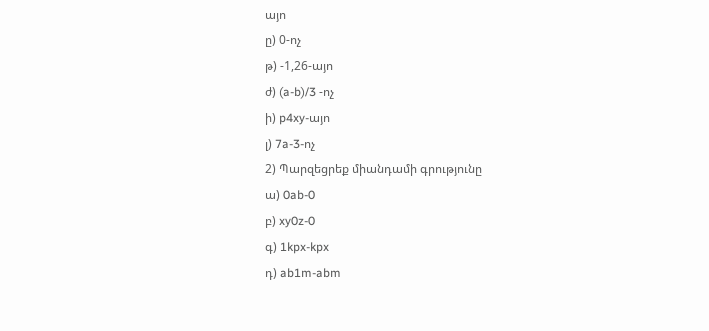այո
ը) 0-ոչ
թ) -1,26-այո
ժ) (a-b)/3 -ոչ
ի) p4xy-այո
լ) 7a-3-ոչ
2) Պարզեցրեք միանդամի գրությունը
ա) 0ab-0
բ) xy0z-0
գ) 1kpx-kpx
դ) ab1m-abm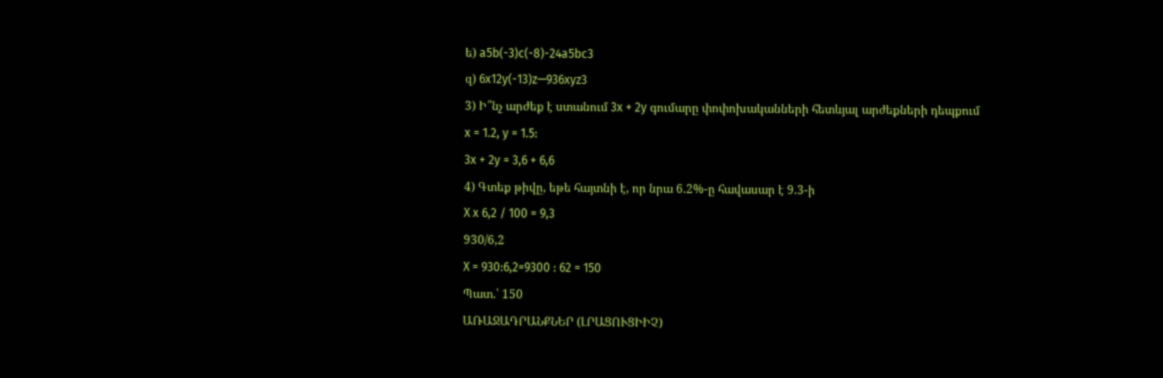ե) a5b(-3)c(-8)-24a5bc3
զ) 6x12y(-13)z—936xyz3
3) Ի՞նչ արժեք է ստանում 3x + 2y գումարը փոփոխականների հետևյալ արժեքների դեպքում
x = 1.2, y = 1.5:
3x + 2y = 3,6 + 6,6
4) Գտեք թիվը, եթե հայտնի է, որ նրա 6.2%-ը հավասար է 9.3-ի
X x 6,2 / 100 = 9,3
930/6,2
X = 930:6,2=9300 : 62 = 150
Պատ.՝ 150
ԱՌԱՋԱԴՐԱՆՔՆԵՐ (ԼՐԱՑՈՒՑԻԻՉ)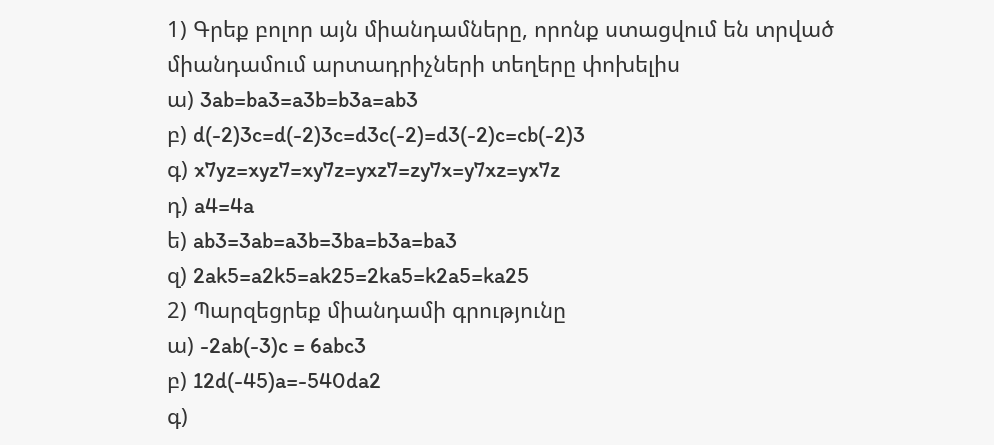1) Գրեք բոլոր այն միանդամները, որոնք ստացվում են տրված միանդամում արտադրիչների տեղերը փոխելիս
ա) 3ab=ba3=a3b=b3a=ab3
բ) d(-2)3c=d(-2)3c=d3c(-2)=d3(-2)c=cb(-2)3
գ) x7yz=xyz7=xy7z=yxz7=zy7x=y7xz=yx7z
դ) a4=4a
ե) ab3=3ab=a3b=3ba=b3a=ba3
զ) 2ak5=a2k5=ak25=2ka5=k2a5=ka25
2) Պարզեցրեք միանդամի գրությունը
ա) -2ab(-3)c = 6abc3
բ) 12d(-45)a=-540da2
գ)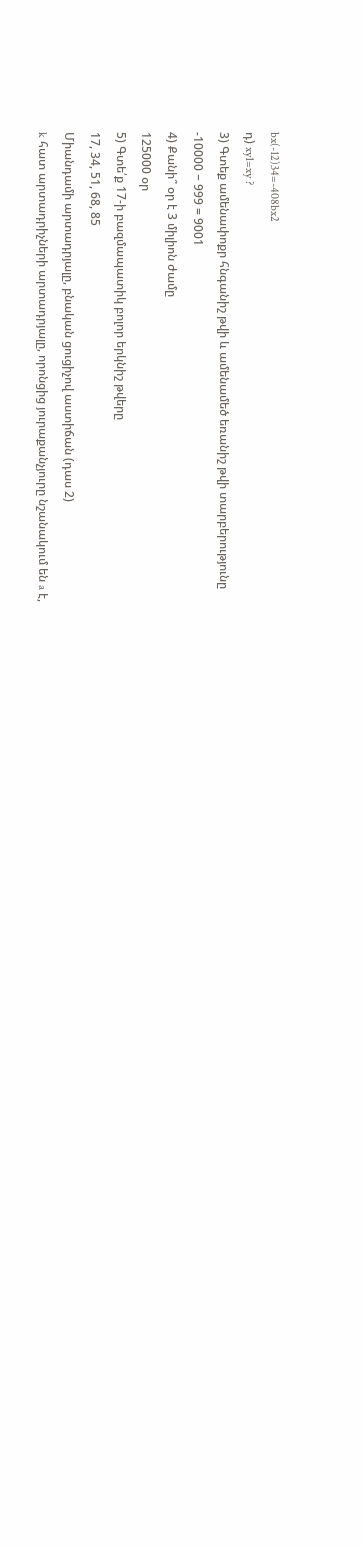bx(-12)34=-408bx2
դ) xy1=xy ?
3) Գտեք ամենափոքր հնգանիշ թվի և ամենամեծ եռանիշ թվի տարբերությունը
-10000 − 999 = 9001
4) Քանի՞ օր է 3 միլիոն ժամը
125000 օր
5) Գտե՛ք 17‐ի բազմապատիկ բոլոր երկնիշ թվերը
17, 34, 51, 68, 85
Միանդամի արտադրյալը, բնական ցուցիչով աստիճան (դաս 2)
k հատ արտադրիչների արտադրյալը, որոնցից յուրաքանչյուրը նշանակում են a է,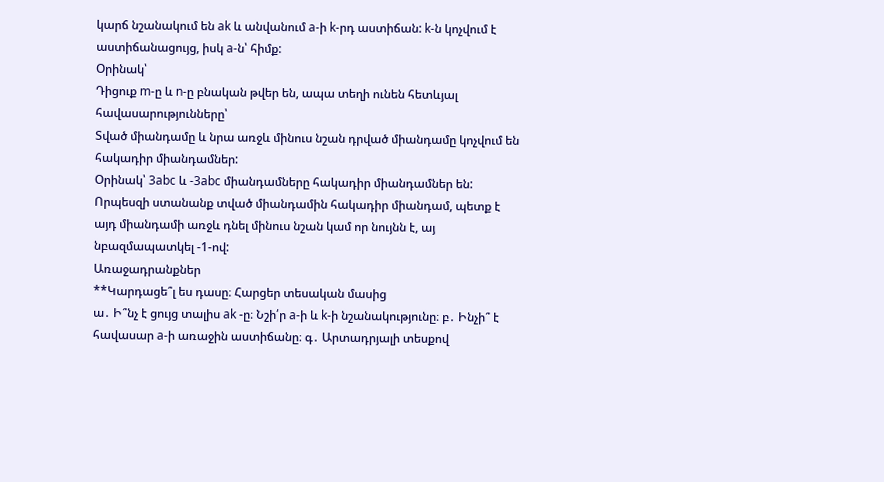կարճ նշանակում են ak և անվանում a-ի k-րդ աստիճան: k-ն կոչվում է աստիճանացույց, իսկ a-ն՝ հիմք:
Օրինակ՝
Դիցուք m-ը և n-ը բնական թվեր են, ապա տեղի ունեն հետևյալ հավասարությունները՝
Տված միանդամը և նրա առջև մինուս նշան դրված միանդամը կոչվում են հակադիր միանդամներ:
Օրինակ՝ 3abc և -3abc միանդամները հակադիր միանդամներ են:
Որպեսզի ստանանք տված միանդամին հակադիր միանդամ, պետք է այդ միանդամի առջև դնել մինուս նշան կամ որ նույնն է, այ նբազմապատկել -1-ով:
Առաջադրանքներ
**Կարդացե՞լ ես դասը։ Հարցեր տեսական մասից
ա․ Ի՞նչ է ցույց տալիս ak -ը։ Նշի՛ր a-ի և k-ի նշանակությունը։ բ․ Ինչի՞ է հավասար a-ի առաջին աստիճանը։ գ․ Արտադրյալի տեսքով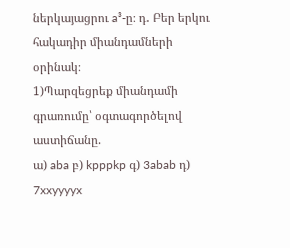ներկայացրու a³-ը։ դ․ Բեր երկու հակադիր միանդամների օրինակ։
1)Պարզեցրեք միանդամի գրառումը՝ օգտագործելով աստիճանը.
ա) aba բ) kpppkp գ) 3abab դ) 7xxyyyyx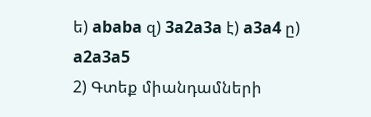ե) ababa զ) 3a2a3a է) a3a4 ը) a2a3a5
2) Գտեք միանդամների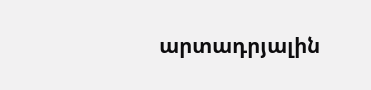արտադրյալին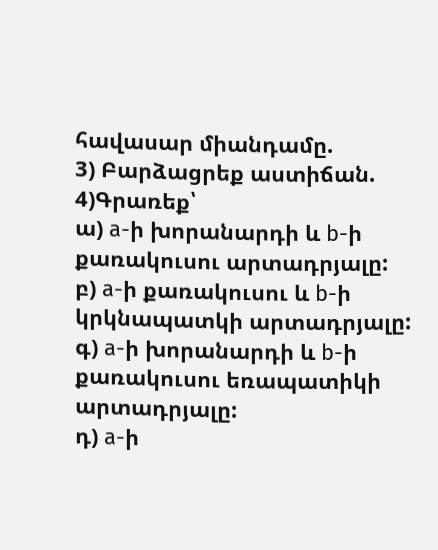հավասար միանդամը.
3) Բարձացրեք աստիճան.
4)Գրառեք՝
ա) a-ի խորանարդի և b-ի քառակուսու արտադրյալը:
բ) a-ի քառակուսու և b-ի կրկնապատկի արտադրյալը:
գ) a-ի խորանարդի և b-ի քառակուսու եռապատիկի արտադրյալը:
դ) a-ի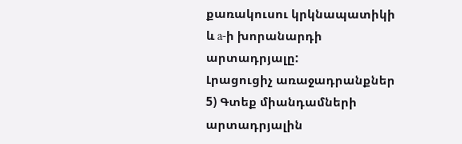քառակուսու կրկնապատիկի և a-ի խորանարդի արտադրյալը:
Լրացուցիչ առաջադրանքներ
5) Գտեք միանդամների արտադրյալին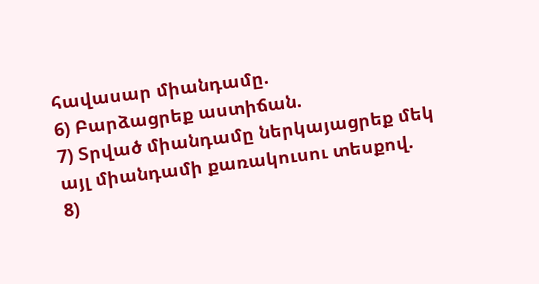հավասար միանդամը.
6) Բարձացրեք աստիճան.
7) Տրված միանդամը ներկայացրեք մեկ այլ միանդամի քառակուսու տեսքով.
8)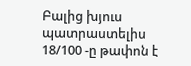Բալից խյուս պատրաստելիս 18/100 -ը թափոն է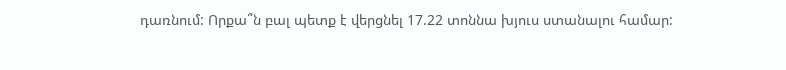դառնում: Որքա՞ն բալ պետք է վերցնել 17.22 տոննա խյուս ստանալու համար: